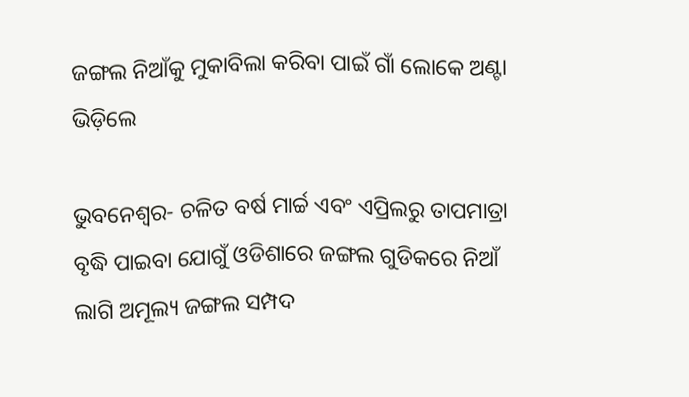ଜଙ୍ଗଲ ନିଆଁକୁ ମୁକାବିଲା କରିବା ପାଇଁ ଗାଁ ଲୋକେ ଅଣ୍ଟା ଭିଡ଼ିଲେ

ଭୁବନେଶ୍ୱର- ଚଳିତ ବର୍ଷ ମାର୍ଚ୍ଚ ଏବଂ ଏପ୍ରିଲରୁ ତାପମାତ୍ରା ବୃଦ୍ଧି ପାଇବା ଯୋଗୁଁ ଓଡିଶାରେ ଜଙ୍ଗଲ ଗୁଡିକରେ ନିଆଁ ଲାଗି ଅମୂଲ୍ୟ ଜଙ୍ଗଲ ସମ୍ପଦ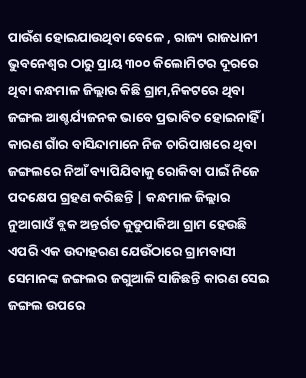ପାଉଁଶ ହୋଇଯାଉଥିବା ବେଳେ , ରାଜ୍ୟ ରାଜଧାନୀ ଭୁବନେଶ୍ୱର ଠାରୁ ପ୍ରାୟ ୩୦୦ କିଲୋମିଟର ଦୂରରେ ଥିବା କନ୍ଧମାଳ ଜିଲ୍ଲାର କିଛି ଗ୍ରାମ,ନିକଟରେ ଥିବା ଜଙ୍ଗଲ ଆଶ୍ଚର୍ଯ୍ୟଜନକ ଭାବେ ପ୍ରଭାବିତ ହୋଇନାହିଁ । କାରଣ ଗାଁର ବାସିନ୍ଦାମାନେ ନିଜ ଚାରିପାଖରେ ଥିବା ଜଙ୍ଗଲରେ ନିଆଁ ବ୍ୟାପିଯିବାକୁ ରୋକିବା ପାଇଁ ନିଜେ ପଦକ୍ଷେପ ଗ୍ରହଣ କରିଛନ୍ତି | କନ୍ଧମାଳ ଜିଲ୍ଲାର ନୁଆଗାଓଁ ବ୍ଲକ ଅନ୍ତର୍ଗତ କୁଡୁପାକିଆ ଗ୍ରାମ ହେଉଛି ଏପରି ଏକ ଉଦାହରଣ ଯେଉଁଠାରେ ଗ୍ରାମବାସୀ ସେମାନଙ୍କ ଜଙ୍ଗଲର ଜଗୁଆଳି ସାଜିଛନ୍ତି କାରଣ ସେଇ ଜଙ୍ଗଲ ଉପରେ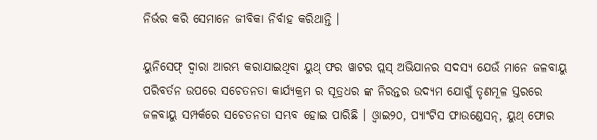ନିର୍ଭର କରି ସେମାନେ ଜୀବିକା ନିର୍ବାହ କରିଥାନ୍ତି ।

ୟୁନିସେଫ୍ ଦ୍ୱାରା ଆରମ୍ଭ କରାଯାଇଥିବା ୟୁଥ୍ ଫର ୱାଟର ପ୍ଲସ୍ ଅଭିଯାନର ସଦସ୍ୟ ଯେଉଁ ମାନେ ଜଳବାୟୁ ପରିବର୍ତନ ଉପରେ ସଚେତନତା କାର୍ଯ୍ୟକ୍ରମ ର ସୂତ୍ରଧର ଙ୍କ ନିରନ୍ତର ଉଦ୍ୟମ ଯୋଗୁଁ ତୃଣମୂଳ ସ୍ତରରେ ଜଳବାୟୁ ସମ୍ପର୍କରେ ସଚେତନତା ସମ୍ଭବ ହୋଇ ପାରିଛି । ଓ୍ୱାଇ୨୦, ପ୍ୟାଂଟିସ ଫାଉଣ୍ଡେସନ୍, ୟୁଥ୍ ଫୋର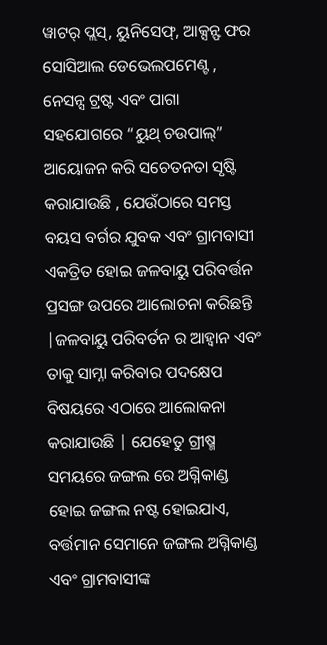ୱାଟର୍ ପ୍ଲସ୍, ୟୁନିସେଫ୍, ଆକ୍ସନ୍ଫ ଫର ସୋସିଆଲ ଡେଭେଲପମେଣ୍ଟ , ନେସନ୍ସ ଟ୍ରଷ୍ଟ ଏବଂ ପାଗା ସହଯୋଗରେ “ୟୁଥ୍ ଚଉପାଲ୍” ଆୟୋଜନ କରି ସଚେତନତା ସୃଷ୍ଟି କରାଯାଉଛି , ଯେଉଁଠାରେ ସମସ୍ତ ବୟସ ବର୍ଗର ଯୁବକ ଏବଂ ଗ୍ରାମବାସୀ ଏକତ୍ରିତ ହୋଇ ଜଳବାୟୁ ପରିବର୍ତ୍ତନ ପ୍ରସଙ୍ଗ ଉପରେ ଆଲୋଚନା କରିଛନ୍ତି |ଜଳବାୟୁ ପରିବର୍ତନ ର ଆହ୍ୱାନ ଏବଂ ତାକୁ ସାମ୍ନା କରିବାର ପଦକ୍ଷେପ ବିଷୟରେ ଏଠାରେ ଆଲୋକନା କରାଯାଉଛି | ଯେହେତୁ ଗ୍ରୀଷ୍ମ ସମୟରେ ଜଙ୍ଗଲ ରେ ଅଗ୍ନିକାଣ୍ଡ ହୋଇ ଜଙ୍ଗଲ ନଷ୍ଟ ହୋଇଯାଏ, ବର୍ତ୍ତମାନ ସେମାନେ ଜଙ୍ଗଲ ଅଗ୍ନିକାଣ୍ଡ ଏବଂ ଗ୍ରାମବାସୀଙ୍କ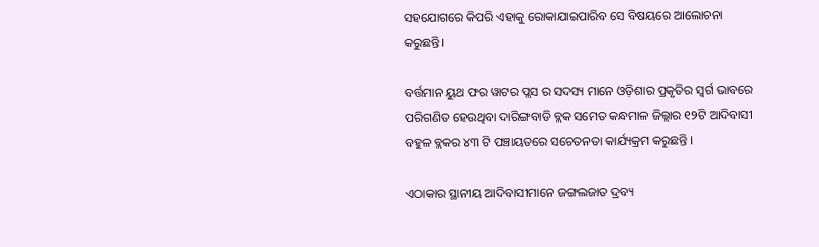ସହଯୋଗରେ କିପରି ଏହାକୁ ରୋକାଯାଇପାରିବ ସେ ବିଷୟରେ ଆଲୋଚନା କରୁଛନ୍ତି।

ବର୍ତ୍ତମାନ ୟୁଥ ଫର ୱାଟର ପ୍ଲସ ର ସଦସ୍ୟ ମାନେ ଓଡ଼ିଶାର ପ୍ରକୃତିର ସ୍ୱର୍ଗ ଭାବରେ ପରିଗଣିତ ହେଉଥିବା ଦାରିଙ୍ଗବାଡି ବ୍ଲକ ସମେତ କନ୍ଧମାଳ ଜିଲ୍ଲାର ୧୨ଟି ଆଦିବାସୀ ବହୁଳ ବ୍ଲକର ୪୩ ଟି ପଞ୍ଚାୟତରେ ସଚେତନତା କାର୍ଯ୍ୟକ୍ରମ କରୁଛନ୍ତି ।

ଏଠାକାର ସ୍ଥାନୀୟ ଆଦିବାସୀମାନେ ଜଙ୍ଗଲଜାତ ଦ୍ରବ୍ୟ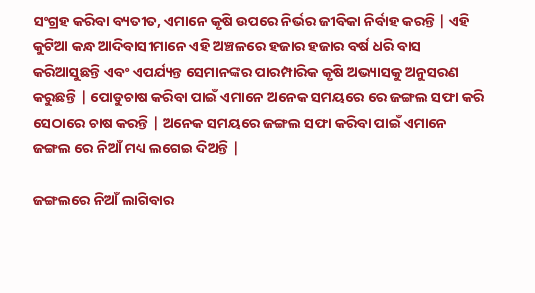ସଂଗ୍ରହ କରିବା ବ୍ୟତୀତ, ଏମାନେ କୃଷି ଉପରେ ନିର୍ଭର ଜୀବିକା ନିର୍ବାହ କରନ୍ତି | ଏହି କୁଟିଆ କନ୍ଧ ଆଦିବାସୀମାନେ ଏହି ଅଞ୍ଚଳରେ ହଜାର ହଜାର ବର୍ଷ ଧରି ବାସ କରିଆସୁଛନ୍ତି ଏବଂ ଏପର୍ଯ୍ୟନ୍ତ ସେମାନଙ୍କର ପାରମ୍ପାରିକ କୃଷି ଅଭ୍ୟାସକୁ ଅନୁସରଣ କରୁଛନ୍ତି | ପୋଡୁଚାଷ କରିବା ପାଇଁ ଏମାନେ ଅନେକ ସମୟରେ ରେ ଜଙ୍ଗଲ ସଫା କରି ସେଠାରେ ଚାଷ କରନ୍ତି | ଅନେକ ସମୟରେ ଜଙ୍ଗଲ ସଫା କରିବା ପାଇଁ ଏମାନେ ଜଙ୍ଗଲ ରେ ନିଆଁ ମଧ୍ୟ ଲଗେଇ ଦିଅନ୍ତି |

ଜଙ୍ଗଲରେ ନିଆଁ ଲାଗିବାର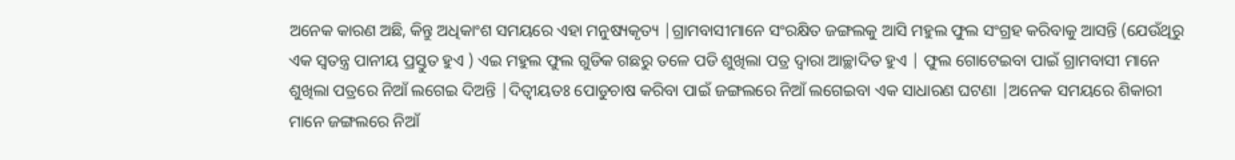ଅନେକ କାରଣ ଅଛି, କିନ୍ତୁ ଅଧିକାଂଶ ସମୟରେ ଏହା ମନୁଷ୍ୟକୃତ୍ୟ |ଗ୍ରାମବାସୀମାନେ ସଂରକ୍ଷିତ ଜଙ୍ଗଲକୁ ଆସି ମହୁଲ ଫୁଲ ସଂଗ୍ରହ କରିବାକୁ ଆସନ୍ତି (ଯେଉଁଥିରୁ ଏକ ସ୍ୱତନ୍ତ୍ର ପାନୀୟ ପ୍ରସ୍ତୁତ ହୁଏ ) ଏଇ ମହୁଲ ଫୁଲ ଗୁଡିକ ଗଛରୁ ତଳେ ପଡି ଶୁଖିଲା ପତ୍ର ଦ୍ୱାରା ଆଚ୍ଛାଦିତ ହୁଏ | ଫୁଲ ଗୋଟେଇବା ପାଇଁ ଗ୍ରାମବାସୀ ମାନେ ଶୁଖିଲା ପତ୍ରରେ ନିଆଁ ଲଗେଇ ଦିଅନ୍ତି |ଦିତ୍ୱୀୟତଃ ପୋଡୁଚାଷ କରିବା ପାଇଁ ଜଙ୍ଗଲରେ ନିଆଁ ଲଗେଇବା ଏକ ସାଧାରଣ ଘଟଣା |ଅନେକ ସମୟରେ ଶିକାରୀ ମାନେ ଜଙ୍ଗଲରେ ନିଆଁ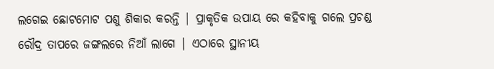ଲଗେଇ ଛୋଟମୋଟ ପଶୁ ଶିକାର କରନ୍ତି | ପ୍ରାକୃତିକ ଉପାୟ ରେ କହିବାକୁ ଗଲେ ପ୍ରଚଣ୍ଡ ରୌଦ୍ର ତାପରେ ଜଙ୍ଗଲରେ ନିଆଁ ଲାଗେ | ଏଠାରେ ସ୍ଥାନୀୟ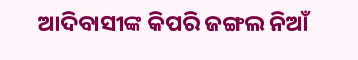ଆଦିବାସୀଙ୍କ କିପରି ଜଙ୍ଗଲ ନିଆଁ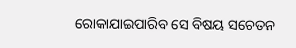ରୋକାଯାଇପାରିବ ସେ ବିଷୟ ସଚେତନ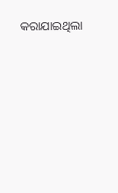କରାଯାଇଥିଲା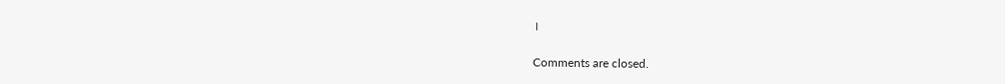।

Comments are closed.